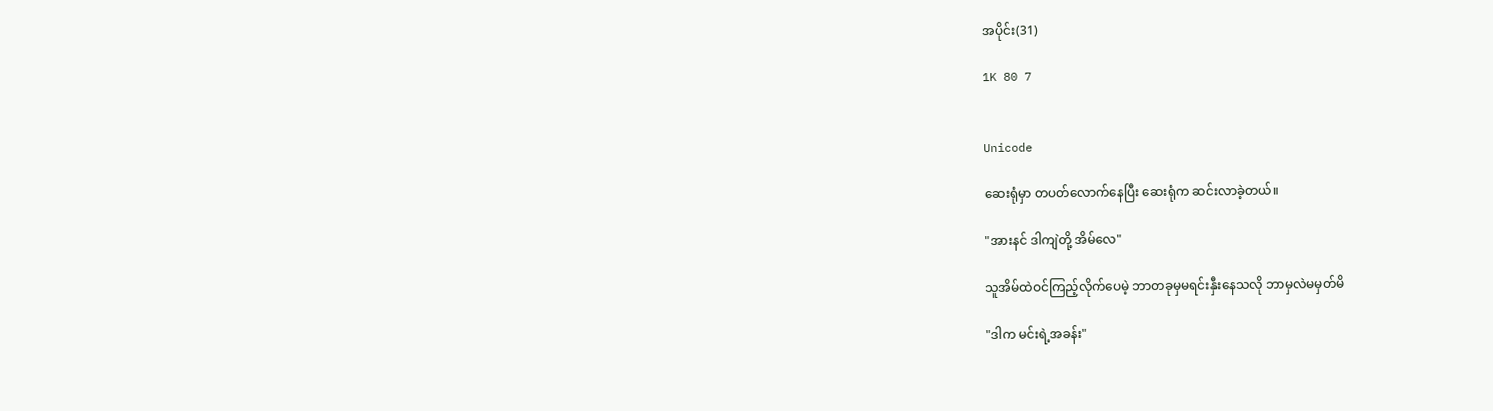အပိုင်း(31)

1K 80 7


Unicode

ဆေးရုံမှာ တပတ်လောက်နေပြီး ဆေးရုံက ဆင်းလာခဲ့တယ်။

"အားနင် ဒါကျဲတို့ အိမ်လေ"

သူအိမ်ထဲဝင်ကြည့်လိုက်ပေမဲ့ ဘာတခုမှမရင်းနှီးနေသလို ဘာမှလဲမမှတ်မိ

"ဒါက မင်းရဲ့အခန်း"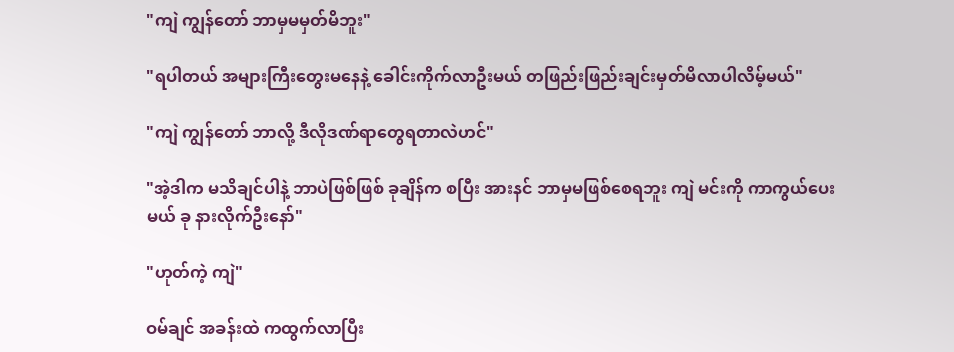"ကျဲ ကျွန်တော် ဘာမှမမှတ်မိဘူး"

"ရပါတယ် အများကြီးတွေးမနေနဲ့ ခေါင်းကိုက်လာဦးမယ် တဖြည်းဖြည်းချင်းမှတ်မိလာပါလိမ့်မယ်"

"ကျဲ ကျွန်တော် ဘာလို့ ဒီလိုဒဏ်ရာတွေရတာလဲဟင်"

"အဲ့ဒါက မသိချင်ပါနဲ့ ဘာပဲဖြစ်ဖြစ် ခုချိန်က စပြီး အားနင် ဘာမှမဖြစ်စေရဘူး ကျဲ မင်းကို ကာကွယ်ပေးမယ် ခု နားလိုက်ဦးနော်"

"ဟုတ်ကဲ့ ကျဲ"

ဝမ်ချင် အခန်းထဲ ကထွက်လာပြီး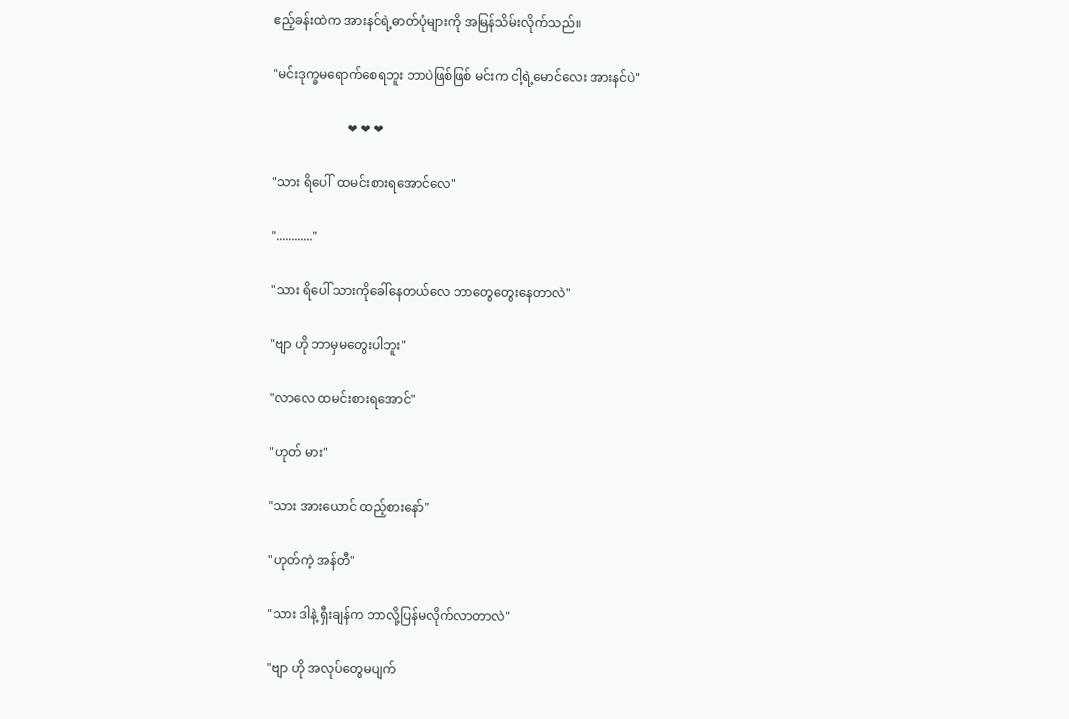ဧည့်ခန်းထဲက အားနင်ရဲ့ဓာတ်ပုံများကို အမြန်သိမ်းလိုက်သည်။

"မင်းဒုက္ခမရောက်စေရဘူး ဘာပဲဖြစ်ဖြစ် မင်းက ငါ့ရဲ့မောင်လေး အားနင်ပဲ"

                        ❤ ❤ ❤

"သား ရိပေါ်  ထမင်းစားရအောင်လေ"

"............"

"သား ရိပေါ် သားကိုခေါ်နေတယ်လေ ဘာတွေတွေးနေတာလဲ"

"ဗျာ ဟို ဘာမှမတွေးပါဘူး"

"လာလေ ထမင်းစားရအောင်"

"ဟုတ် မား"

"သား အားယောင် ထည့်စားနော်"

"ဟုတ်ကဲ့ အန်တီ"

"သား ဒါနဲ့ ရှီးချန်က ဘာလို့ပြန်မလိုက်လာတာလဲ"

"ဗျာ ဟို အလုပ်တွေမပျက်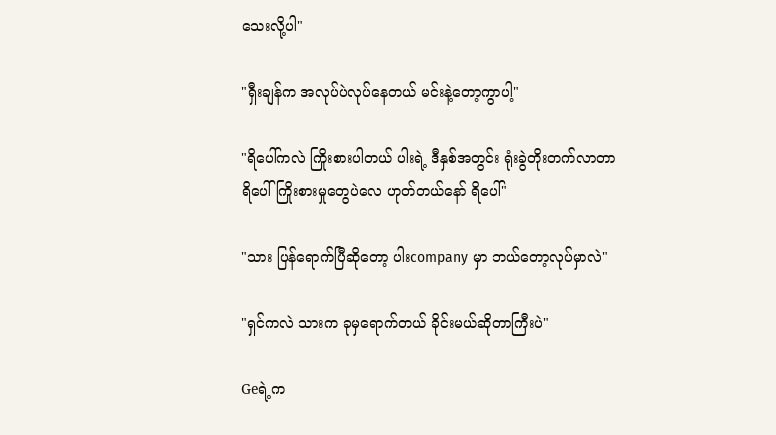သေးလို့ပါ"

"ရှီးချန်က အလုပ်ပဲလုပ်နေတယ် မင်းနဲ့တော့ကွာပါ့"

"ရိပေါ်ကလဲ ကြိုးစားပါတယ် ပါးရဲ့ ဒီနှစ်အတွင်း ရုံးခွဲတိုးတက်လာတာ ရိပေါ် ကြိုးစားမှုတွေပဲလေ ဟုတ်တယ်နော် ရိပေါ်"

"သား ပြန်ရောက်ပြီဆိုတော့ ပါးcompany မှာ ဘယ်တော့လုပ်မှာလဲ"

"ရှင်ကလဲ သားက ခုမှရောက်တယ် ခိုင်းမယ်ဆိုတာကြီးပဲ"

Geရဲ့က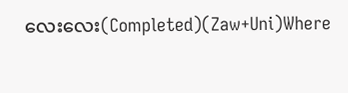လေးလေး(Completed)(Zaw+Uni)Where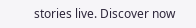stories live. Discover now